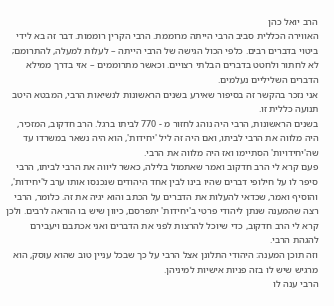הרב יואל כהן
האווירה הכללית סביב הרבי הייתה מרוממת. הרבי הקרין רוממות. דבר זה בא לידי ביטוי בדברים רבים. כלפי הכול הגישה של הרבי הייתה – לעלות למעלה, להתרומם; לא לחתור ולחטט בדברים הבלתי רצויים. וכאשר מתרוממים – אזי בדרך ממילא הדברים השליליים נעלמים.
אני נזכר בהקשר זה בסיפור שאירע בשנים הראשונות לנשיאות הרבי, המבטא היטב תנועה כללית זו.
בשנים הראשונות, הרבי היה נוהג לחזור מ - 770 לביתו ברגל. הרב חדקוב, המזכיר, היה מלווה את הרבי לביתו, ואם היה זה ליל 'יחידות', הוא היה נשאר במשרדו עד שה'יחידויות' הסתיימו ואז היה מלווה את הרבי.
פעם קרא לי הרב חדקוב ואמר שאתמול בלילה, כאשר ליווה את הרבי לביתו, הרבי סיפר לו על חילופי דברים שהיו בינו לבין אחד היהודים שנכנסו אותו ערב ל'יחידות', והוסיף ואמר, שכדאי להעלות את הדברים על הכתב והוא יגיה את זה. כלומר, הרבי רצה שהמענה שנתן ליהודי פרטי ב'יחידות' יתפרסם, כיוון שיש בו הוראה לרבים. ולכן קרא לי הרב חדקוב, כדי שיוכל להרצות לפני את הדברים ואני אכתבם ויעבירם להגהת הרבי.
וזה תוכן המענה: היהודי התלונן אצל הרבי על כך שבכל עניין טוב שהוא עוסק, הוא מרגיש שיש לו בזה פניות אישיות למיניהן.
הרבי ענה לו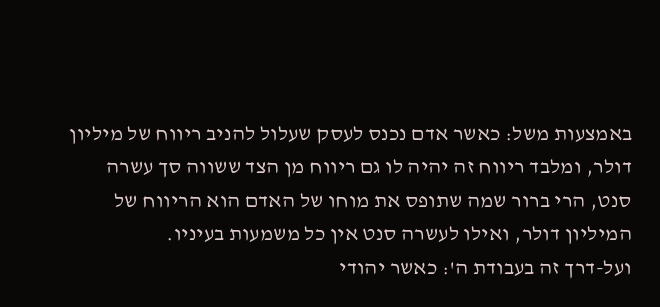באמצעות משל: כאשר אדם נכנס לעסק שעלול להניב ריווח של מיליון דולר, ומלבד ריווח זה יהיה לו גם ריווח מן הצד ששווה סך עשרה סנט, הרי ברור שמה שתופס את מוחו של האדם הוא הריווח של המיליון דולר, ואילו לעשרה סנט אין כל משמעות בעיניו.
ועל-דרך זה בעבודת ה': כאשר יהודי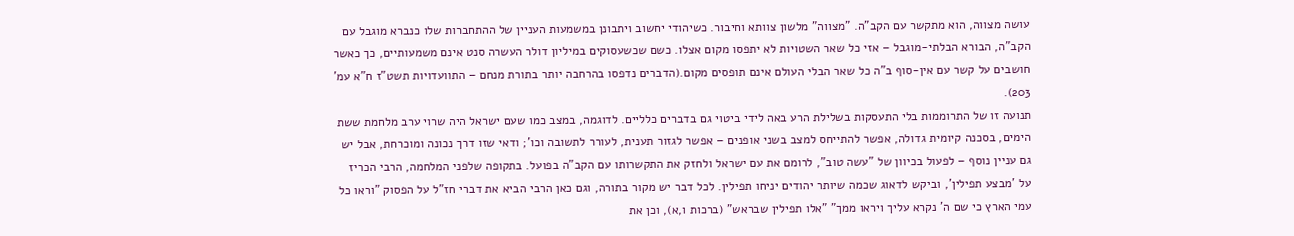עושה מצווה, הוא מתקשר עם הקב"ה. "מצווה" מלשון צוותא וחיבור. כשיהודי יחשוב ויתבונן במשמעות העניין של ההתחברות שלו כנברא מוגבל עם הקב"ה, הבורא הבלתי-מוגבל – אזי כל שאר השטויות לא יתפסו מקום אצלו. כשם שכשעסוקים במיליון דולר העשרה סנט אינם משמעותיים, כך כאשר חושבים על קשר עם אין-סוף ב"ה כל שאר הבלי העולם אינם תופסים מקום.(הדברים נדפסו בהרחבה יותר בתורת מנחם – התוועדויות תשט"ז ח"א עמ' 203).
תנועה זו של התרוממות בלי התעסקות בשלילת הרע באה לידי ביטוי גם בדברים כלליים. לדוגמה, במצב כמו שעם ישראל היה שרוי ערב מלחמת ששת הימים, בסכנה קיומית גדולה, אפשר להתייחס למצב בשני אופנים – אפשר לגזור תענית, לעורר לתשובה וכו'; ודאי שזו דרך נכונה ומוכרחת, אבל יש גם עניין נוסף – לפעול בכיוון של "עשה טוב", לרומם את עם ישראל ולחזק את התקשרותו עם הקב"ה בפועל. בתקופה שלפני המלחמה, הרבי הכריז על 'מבצע תפילין', וביקש לדאוג שכמה שיותר יהודים יניחו תפילין. לכל דבר יש מקור בתורה, וגם כאן הרבי הביא את דברי חז"ל על הפסוק "וראו כל עמי הארץ כי שם ה' נקרא עליך ויראו ממך" "אלו תפילין שבראש" (ברכות ו,א), וכן את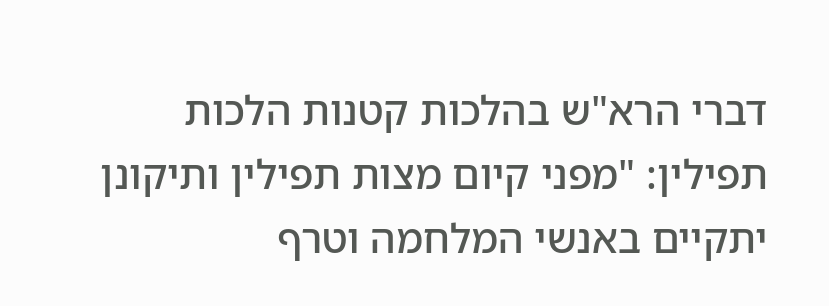דברי הרא"ש בהלכות קטנות הלכות תפילין: "מפני קיום מצות תפילין ותיקונן יתקיים באנשי המלחמה וטרף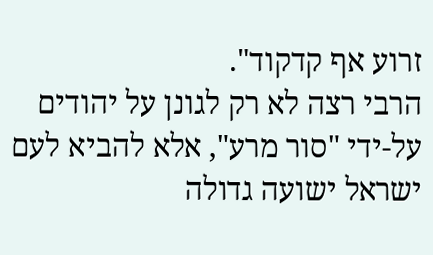זרוע אף קדקוד".
הרבי רצה לא רק לגונן על יהודים על-ידי "סור מרע", אלא להביא לעם ישראל ישועה גדולה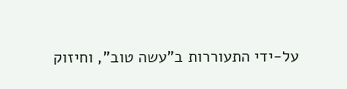על-ידי התעוררות ב"עשה טוב", וחיזוק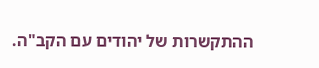ההתקשרות של יהודים עם הקב"ה.